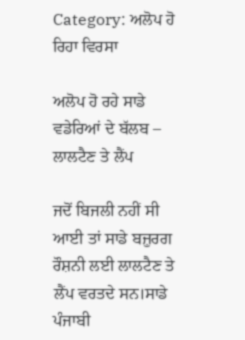Category: ਅਲੋਪ ਹੋ ਰਿਹਾ ਵਿਰਸਾ

ਅਲੋਪ ਹੋ ਰਹੇ ਸਾਡੇ ਵਡੇਰਿਆਂ ਦੇ ਬੱਲਬ – ਲਾਲਟੈਣ ਤੇ ਲੈਂਪ

ਜਦੋਂ ਬਿਜਲੀ ਨਹੀਂ ਸੀ ਆਈ ਤਾਂ ਸਾਡੇ ਬਜ਼ੁਰਗ ਰੌਸ਼ਨੀ ਲਈ ਲਾਲਟੈਣ ਤੇ ਲੈਂਪ ਵਰਤਦੇ ਸਨ।ਸਾਡੇ ਪੰਜਾਬੀ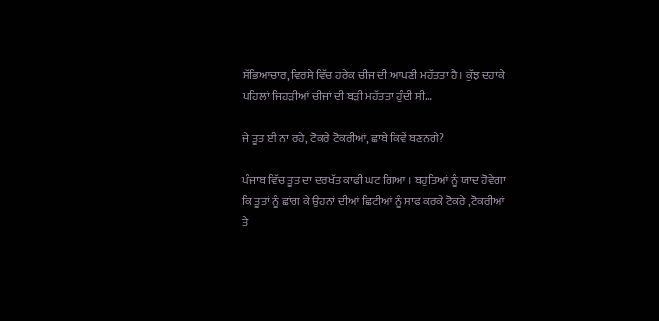ਸੱਭਿਆਚਾਰ,ਵਿਰਸੇ ਵਿੱਚ ਹਰੇਕ ਚੀਜ ਦੀ ਆਪਣੀ ਮਹੱਤਤਾ ਹੈ। ਕੁੱਝ ਦਹਾਕੇ ਪਹਿਲਾਂ ਜਿਹੜੀਆਂ ਚੀਜਾਂ ਦੀ ਬੜੀ ਮਹੱਤਤਾ ਹੁੰਦੀ ਸੀ…

ਜੇ ਤੂਤ ਈ ਨਾ ਰਹੇ, ਟੋਕਰੇ ਟੋਕਰੀਆਂ, ਛਾਬੇ ਕਿਵੇਂ ਬਣਨਗੇ?

ਪੰਜਾਬ ਵਿੱਚ ਤੂਤ ਦਾ ਦਰਖੱਤ ਕਾਫੀ ਘਟ ਗਿਆ । ਬਹੁਤਿਆਂ ਨੂੰ ਯਾਦ ਹੋਵੇਗਾ ਕਿ ਤੂਤਾਂ ਨੂੰ ਛਾਂਗ ਕੇ ਉਹਨਾਂ ਦੀਆਂ ਛਿਟੀਆਂ ਨੂੰ ਸਾਫ ਕਰਕੇ ਟੋਕਰੇ ,ਟੋਕਰੀਆਂ ਤੇ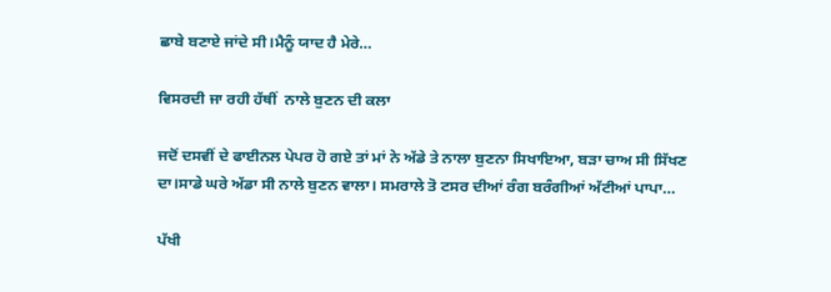ਛਾਬੇ ਬਣਾਏ ਜਾਂਦੇ ਸੀ।ਮੈਨੂੰ ਯਾਦ ਹੈ ਮੇਰੇ…

ਵਿਸਰਦੀ ਜਾ ਰਹੀ ਹੱਥੀਂ  ਨਾਲੇ ਬੁਣਨ ਦੀ ਕਲਾ

ਜਦੋਂ ਦਸਵੀਂ ਦੇ ਫਾਈਨਲ ਪੇਪਰ ਹੋ ਗਏ ਤਾਂ ਮਾਂ ਨੇ ਅੱਡੇ ਤੇ ਨਾਲਾ ਬੁਣਨਾ ਸਿਖਾਇਆ, ਬੜਾ ਚਾਅ ਸੀ ਸਿੱਖਣ ਦਾ।ਸਾਡੇ ਘਰੇ ਅੱਡਾ ਸੀ ਨਾਲੇ ਬੁਣਨ ਵਾਲਾ। ਸਮਰਾਲੇ ਤੋ ਟਸਰ ਦੀਆਂ ਰੰਗ ਬਰੰਗੀਆਂ ਅੱਟੀਆਂ ਪਾਪਾ…

ਪੱਖੀ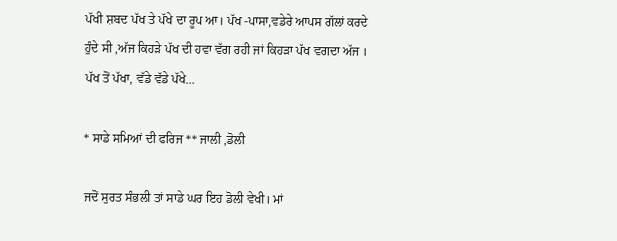ਪੱਖੀ ਸ਼ਬਦ ਪੱਖ ਤੇ ਪੱਖੇ ਦਾ ਰੂਪ ਆ। ਪੱਖ -ਪਾਸਾ,ਵਡੇਰੇ ਆਪਸ ਗੱਲਾਂ ਕਰਦੇ ਹੁੰਦੇ ਸੀ ,ਅੱਜ ਕਿਹੜੇ ਪੱਖ ਦੀ ਹਵਾ ਵੱਗ ਰਹੀ ਜਾਂ ਕਿਹੜਾ ਪੱਖ ਵਗਦਾ ਅੱਜ । ਪੱਖ ਤੋਂ ਪੱਖਾ, ਵੱਡੇ ਵੱਡੇ ਪੱਖੇ…

* ਸਾਡੇ ਸਮਿਆਂ ਦੀ ਫਰਿਜ ** ਜਾਲੀ ,ਡੋਲੀ

ਜਦੋਂ ਸੁਰਤ ਸੰਭਲੀ ਤਾਂ ਸਾਡੇ ਘਰ ਇਹ ਡੋਲੀ ਵੇਖੀ। ਮਾਂ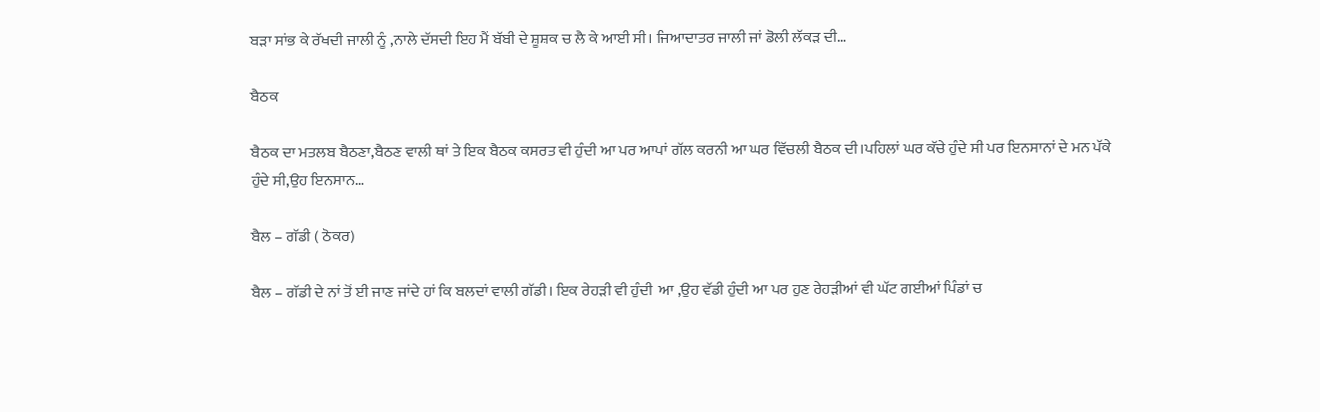ਬੜਾ ਸਾਂਭ ਕੇ ਰੱਖਦੀ ਜਾਲੀ ਨੂੰ ,ਨਾਲੇ ਦੱਸਦੀ ਇਹ ਮੈਂ ਬੱਬੀ ਦੇ ਸ਼ੂਸ਼ਕ ਚ ਲੈ ਕੇ ਆਈ ਸੀ। ਜਿਆਦਾਤਰ ਜਾਲੀ ਜਾਂ ਡੋਲੀ ਲੱਕੜ ਦੀ…

ਬੈਠਕ

ਬੈਠਕ ਦਾ ਮਤਲਬ ਬੈਠਣਾ,ਬੈਠਣ ਵਾਲੀ ਥਾਂ ਤੇ ਇਕ ਬੈਠਕ ਕਸਰਤ ਵੀ ਹੁੰਦੀ ਆ ਪਰ ਆਪਾਂ ਗੱਲ ਕਰਨੀ ਆ ਘਰ ਵਿੱਚਲੀ ਬੈਠਕ ਦੀ।ਪਹਿਲਾਂ ਘਰ ਕੱਚੇ ਹੁੰਦੇ ਸੀ ਪਰ ਇਨਸਾਨਾਂ ਦੇ ਮਨ ਪੱਕੇ ਹੁੰਦੇ ਸੀ,ਉਹ ਇਨਸਾਨ…

ਬੈਲ – ਗੱਡੀ ( ਠੋਕਰ)

ਬੈਲ – ਗੱਡੀ ਦੇ ਨਾਂ ਤੋਂ ਈ ਜਾਣ ਜਾਂਦੇ ਹਾਂ ਕਿ ਬਲਦਾਂ ਵਾਲੀ ਗੱਡੀ। ਇਕ ਰੇਹੜੀ ਵੀ ਹੁੰਦੀ  ਆ ,ਉਹ ਵੱਡੀ ਹੁੰਦੀ ਆ ਪਰ ਹੁਣ ਰੇਹੜੀਆਂ ਵੀ ਘੱਟ ਗਈਆਂ ਪਿੰਡਾਂ ਚ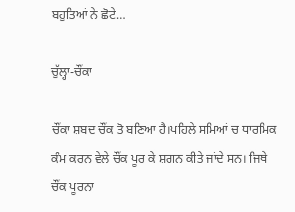ਬਹੁਤਿਆਂ ਨੇ ਛੋਟੇ…

ਚੁੱਲ੍ਹਾ-ਚੌਂਕਾ

ਚੌਂਕਾ ਸ਼ਬਦ ਚੌਂਕ ਤੋ ਬਣਿਆ ਹੈ।ਪਹਿਲੇ ਸਮਿਆਂ ਚ ਧਾਰਮਿਕ ਕੰਮ ਕਰਨ ਵੇਲੇ ਚੌਂਕ ਪੂਰ ਕੇ ਸ਼ਗਨ ਕੀਤੇ ਜਾਂਦੇ ਸਨ। ਜਿਥੇ ਚੌਂਕ ਪੂਰਨਾ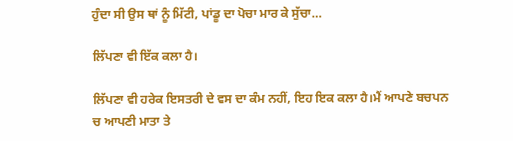ਹੁੰਦਾ ਸੀ ਉਸ ਥਾਂ ਨੂੰ ਮਿੱਟੀ, ਪਾਂਡੂ ਦਾ ਪੋਚਾ ਮਾਰ ਕੇ ਸੁੱਚਾ…

ਲਿੱਪਣਾ ਵੀ ਇੱਕ ਕਲਾ ਹੈ।

ਲਿੱਪਣਾ ਵੀ ਹਰੇਕ ਇਸਤਰੀ ਦੇ ਵਸ ਦਾ ਕੰਮ ਨਹੀਂ, ਇਹ ਇਕ ਕਲਾ ਹੈ।ਮੈਂ ਆਪਣੇ ਬਚਪਨ ਚ ਆਪਣੀ ਮਾਤਾ ਤੇ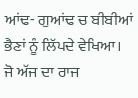ਆਂਢ- ਗੁਆਂਢ ਚ ਬੀਬੀਆਂ ਭੈਣਾਂ ਨੂੰ ਲਿੱਪਦੇ ਵੇਖਿਆ। ਜੋ ਅੱਜ ਦਾ ਰਾਜ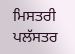ਮਿਸਤਰੀ ਪਲੱਸਤਰ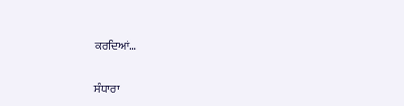ਕਰਦਿਆਂ…

ਸੰਧਾਰਾ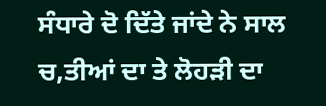ਸੰਧਾਰੇ ਦੋ ਦਿੱਤੇ ਜਾਂਦੇ ਨੇ ਸਾਲ ਚ,ਤੀਆਂ ਦਾ ਤੇ ਲੋਹੜੀ ਦਾ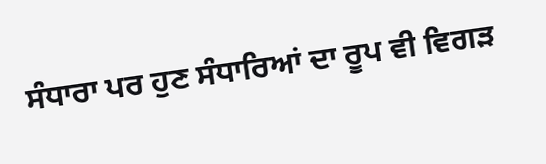ਸੰਧਾਰਾ ਪਰ ਹੁਣ ਸੰਧਾਰਿਆਂ ਦਾ ਰੂਪ ਵੀ ਵਿਗੜ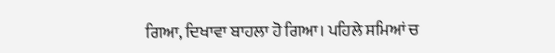ਗਿਆ, ਦਿਖਾਵਾ ਬਾਹਲਾ ਹੋ ਗਿਆ। ਪਹਿਲੇ ਸਮਿਆਂ ਚ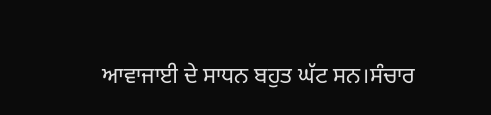ਆਵਾਜਾਈ ਦੇ ਸਾਧਨ ਬਹੁਤ ਘੱਟ ਸਨ।ਸੰਚਾਰ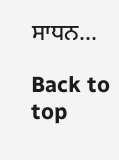ਸਾਧਨ…

Back to top